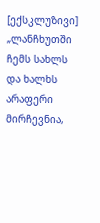[ექსკლუზივი] „ლანჩხუთში ჩემს სახლს და ხალხს არაფერი მირჩევნია,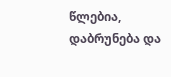წლებია, დაბრუნება და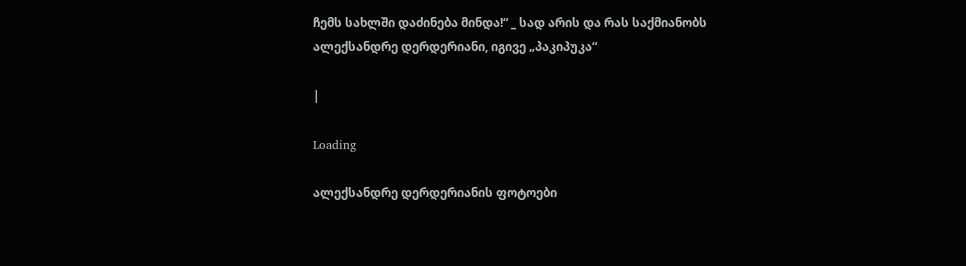ჩემს სახლში დაძინება მინდა!“ _ სად არის და რას საქმიანობს ალექსანდრე დერდერიანი, იგივე „პაკიპუკა“

|

Loading

ალექსანდრე დერდერიანის ფოტოები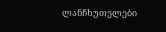ლანჩხუთელები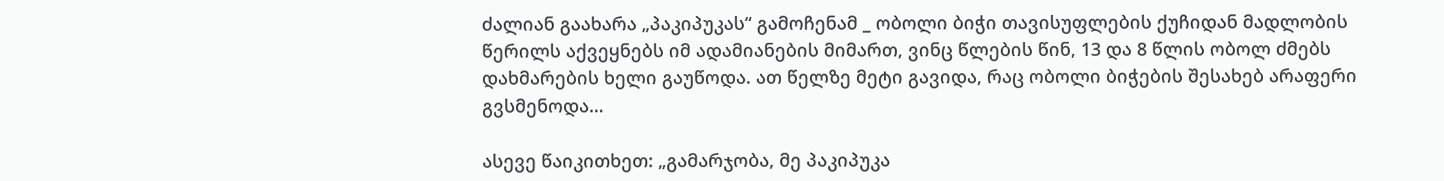ძალიან გაახარა „პაკიპუკას“ გამოჩენამ _ ობოლი ბიჭი თავისუფლების ქუჩიდან მადლობის წერილს აქვეყნებს იმ ადამიანების მიმართ, ვინც წლების წინ, 13 და 8 წლის ობოლ ძმებს დახმარების ხელი გაუწოდა. ათ წელზე მეტი გავიდა, რაც ობოლი ბიჭების შესახებ არაფერი გვსმენოდა…

ასევე წაიკითხეთ: „გამარჯობა, მე პაკიპუკა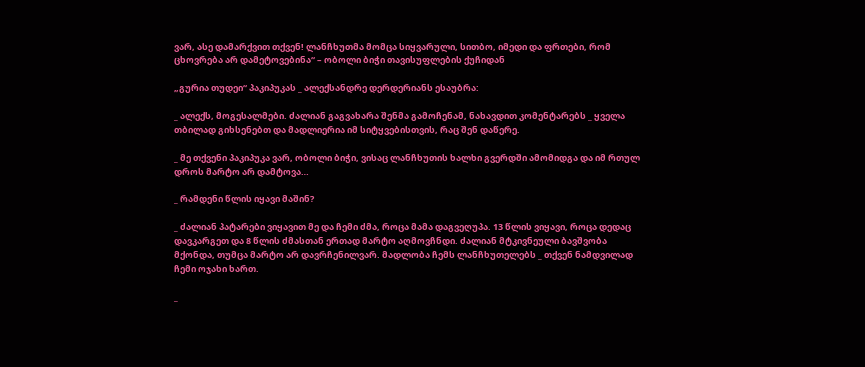ვარ, ასე დამარქვით თქვენ! ლანჩხუთმა მომცა სიყვარული, სითბო, იმედი და ფრთები, რომ ცხოვრება არ დამეტოვებინა“ – ობოლი ბიჭი თავისუფლების ქუჩიდან

„გურია თუდეი“ პაკიპუკას _ ალექსანდრე დერდერიანს ესაუბრა:

_ ალექს, მოგესალმები. ძალიან გაგვახარა შენმა გამოჩენამ, ნახავდით კომენტარებს _ ყველა თბილად გიხსენებთ და მადლიერია იმ სიტყვებისთვის, რაც შენ დაწერე.

_ მე თქვენი პაკიპუკა ვარ, ობოლი ბიჭი, ვისაც ლანჩხუთის ხალხი გვერდში ამომიდგა და იმ რთულ დროს მარტო არ დამტოვა…

_ რამდენი წლის იყავი მაშინ?

_ ძალიან პატარები ვიყავით მე და ჩემი ძმა, როცა მამა დაგვეღუპა. 13 წლის ვიყავი, როცა დედაც დავკარგეთ და 8 წლის ძმასთან ერთად მარტო აღმოვჩნდი. ძალიან მტკივნეული ბავშვობა მქონდა, თუმცა მარტო არ დავრჩენილვარ. მადლობა ჩემს ლანჩხუთელებს _ თქვენ ნამდვილად ჩემი ოჯახი ხართ.

_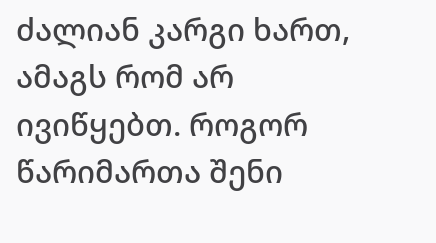ძალიან კარგი ხართ, ამაგს რომ არ ივიწყებთ. როგორ წარიმართა შენი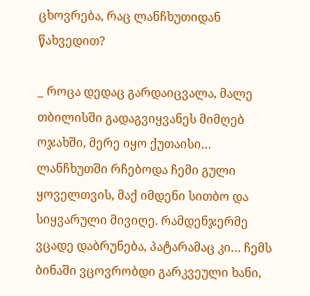ცხოვრება, რაც ლანჩხუთიდან წახვედით?

_ როცა დედაც გარდაიცვალა, მალე თბილისში გადაგვიყვანეს მიმღებ ოჯახში, მერე იყო ქუთაისი… ლანჩხუთში რჩებოდა ჩემი გული ყოველთვის, მაქ იმდენი სითბო და სიყვარული მივიღე. რამდენჯერმე ვცადე დაბრუნება, პატარამაც კი… ჩემს ბინაში ვცოვრობდი გარკვეული ხანი,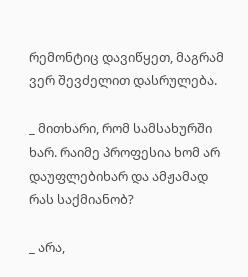რემონტიც დავიწყეთ, მაგრამ ვერ შევძელით დასრულება.

_ მითხარი, რომ სამსახურში ხარ. რაიმე პროფესია ხომ არ დაუფლებიხარ და ამჟამად რას საქმიანობ?

_ არა,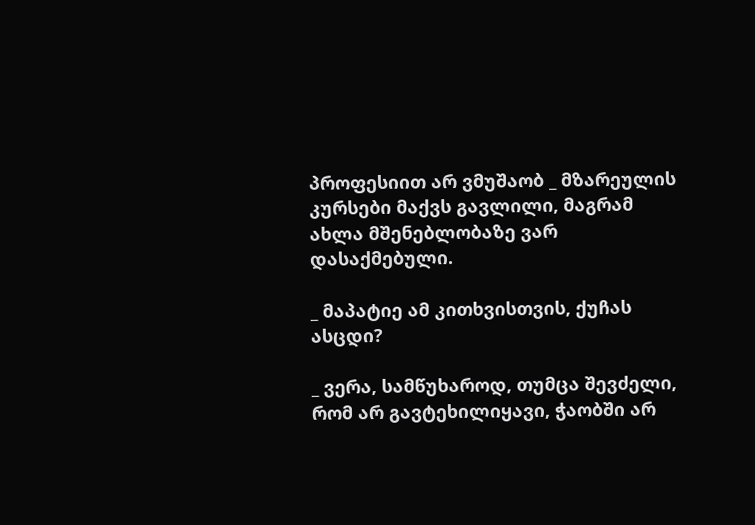პროფესიით არ ვმუშაობ _ მზარეულის კურსები მაქვს გავლილი, მაგრამ ახლა მშენებლობაზე ვარ დასაქმებული.

_ მაპატიე ამ კითხვისთვის, ქუჩას ასცდი?

_ ვერა, სამწუხაროდ, თუმცა შევძელი, რომ არ გავტეხილიყავი, ჭაობში არ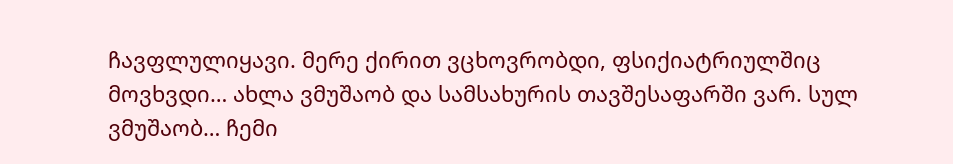ჩავფლულიყავი. მერე ქირით ვცხოვრობდი, ფსიქიატრიულშიც მოვხვდი… ახლა ვმუშაობ და სამსახურის თავშესაფარში ვარ. სულ ვმუშაობ… ჩემი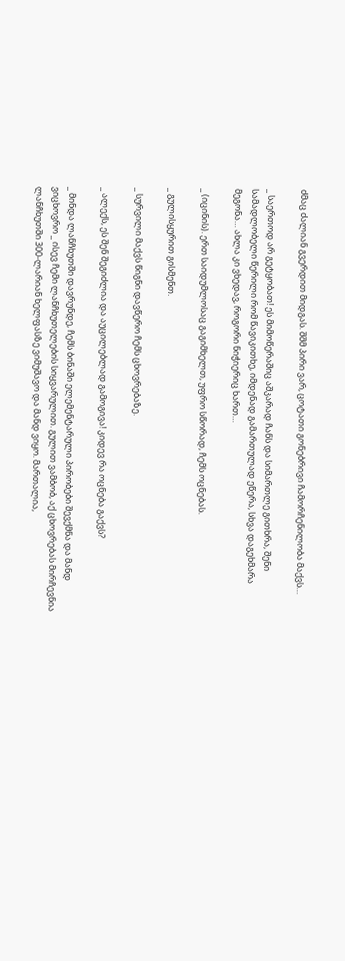ძმაც ძალიან გვერდით მიდგას. შშმ პირი ვარ, ცოტათი გონებრივი ჩამორჩენილობა მაქვს…

_ საერთოდ არ გეტყობათ! ეს მიმოწერაშიც აშკარად ჩანს და სიმართლე გითხრა, შენი სამადლობელი წერილი რომ წავიკითხე, იმდენად გამართულად ეწერა, სხვა დაგეხმარა მეგონა… ახლა კი ვხედავ, როგორი ნიჭიერიც ხართ…

_ (იცინის). ერთ საიდუმლოსაც გაგიმხელთ, უფრო სწორად, ჩემს ოცნებას.

_ გულისყურით გისმენთ.

_ სურვილი მაქვს წიგნი დავწერო ჩემს ცხოვრებაზე.

_ ალექს, ეს შენ შეგიძლია და აუცილებლად გამოგივა! კიდევ რა ოცნება გაქვს?

_ მინდა ლანჩხუთში დავრუნდე, ჩემს ბინაში ელემენტარული პირობები შევქმნა და მანდ ვიცხოვრო _ ისევ ჩემი ლანჩხუთელების სიყვარულით. გულით ვამბობ, აქ ცხოვრებას მირჩევნია ლანჩხუთში 300-ლარიან ხელფასზე ვიმუშავო და მანდ ვიყო. მართალია,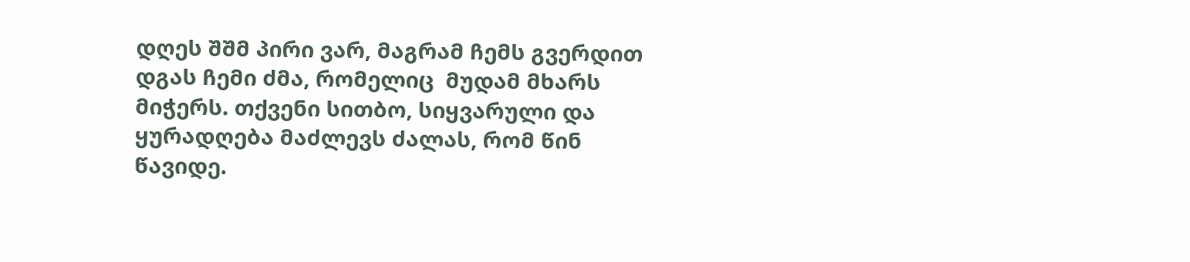დღეს შშმ პირი ვარ, მაგრამ ჩემს გვერდით დგას ჩემი ძმა, რომელიც  მუდამ მხარს მიჭერს. თქვენი სითბო, სიყვარული და ყურადღება მაძლევს ძალას, რომ წინ წავიდე.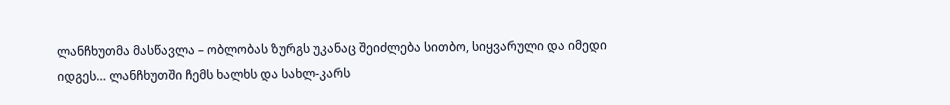ლანჩხუთმა მასწავლა – ობლობას ზურგს უკანაც შეიძლება სითბო, სიყვარული და იმედი იდგეს… ლანჩხუთში ჩემს ხალხს და სახლ-კარს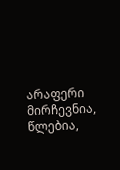არაფერი მირჩევნია, წლებია,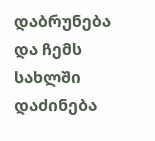დაბრუნება და ჩემს სახლში დაძინება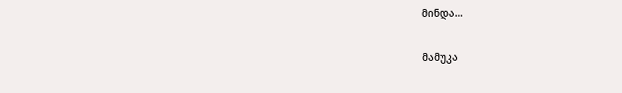მინდა…

მამუკა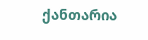ქანთარია